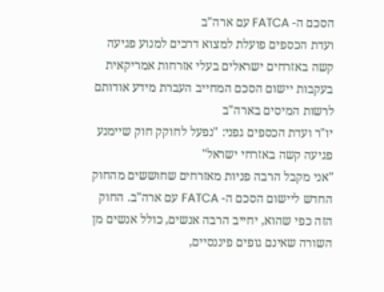הסכם ה- FATCA עם ארה"ב
ועדת הכספים פועלת למצוא דרכים למנוע פגיעה קשה באזרחים ישראלים בעלי אזרחות אמריקאית בעקבות יישום הסכם המחייב העברת מידע אודותם לרשות המיסים בארה"ב
יו"ר ועדת הכספים גפני: "נפעל לחוקק חוק שיימנע פגיעה קשה באזרחי ישראל"
"אני מקבל הרבה פניות מאזרחים שחוששים מהחוק החדש ליישום הסכם ה- FATCA עם ארה"ב. החוק הזה כפי שהוא, יחייב הרבה אנשים, כולל אנשים מן השורה שאינם גופים פיננסיים,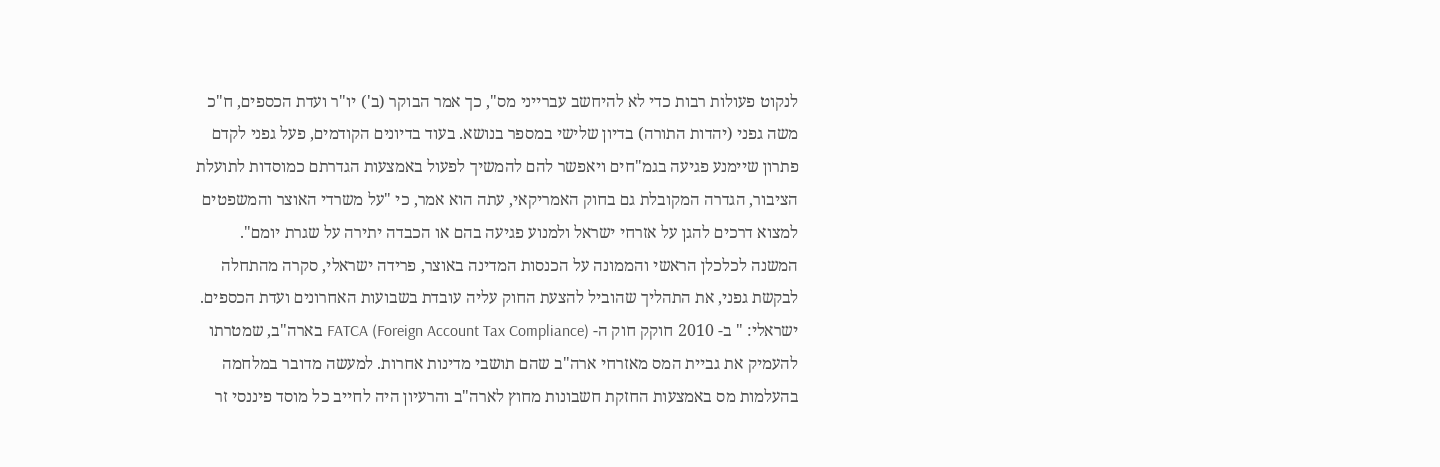לנקוט פעולות רבות כדי לא להיחשב עברייני מס", כך אמר הבוקר (ב') יו"ר ועדת הכספים, ח"כ משה גפני (יהדות התורה) בדיון שלישי במספר בנושא. בעוד בדיונים הקודמים, פעל גפני לקדם פתרון שיימנע פגיעה בגמ"חים ויאפשר להם להמשיך לפעול באמצעות הגדרתם כמוסדות לתועלת הציבור, הגדרה המקובלת גם בחוק האמריקאי, עתה הוא אמר, כי "על משרדי האוצר והמשפטים למצוא דרכים להגן על אזרחי ישראל ולמנוע פגיעה בהם או הכבדה יתירה על שגרת יומם".
המשנה לכלכלן הראשי והממונה על הכנסות המדינה באוצר, פרידה ישראלי, סקרה מהתחלה לבקשת גפני, את התהליך שהוביל להצעת החוק עליה עובדת בשבועות האחרונים ועדת הכספים. ישראלי: " ב- 2010 חוקק חוק ה- FATCA (Foreign Account Tax Compliance) בארה"ב, שמטרתו להעמיק את גביית המס מאזרחי ארה"ב שהם תושבי מדינות אחרות. למעשה מדובר במלחמה בהעלמות מס באמצעות החזקת חשבונות מחוץ לארה"ב והרעיון היה לחייב כל מוסד פיננסי זר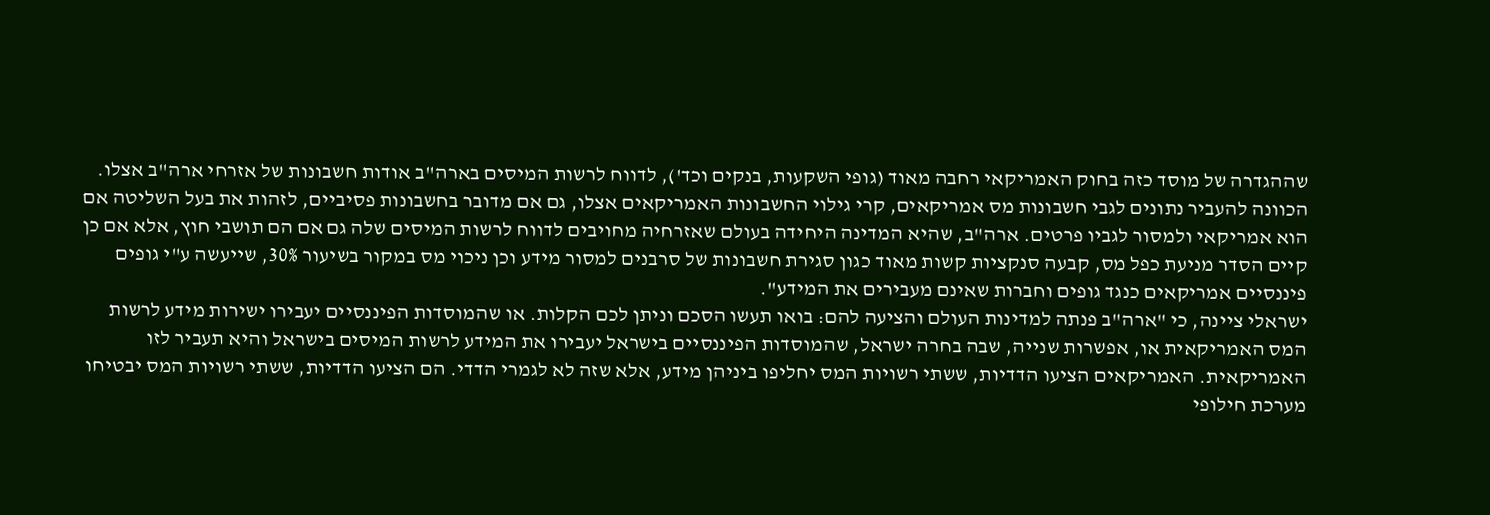שההגדרה של מוסד כזה בחוק האמריקאי רחבה מאוד (גופי השקעות, בנקים וכד'), לדווח לרשות המיסים בארה"ב אודות חשבונות של אזרחי ארה"ב אצלו. הכוונה להעביר נתונים לגבי חשבונות מס אמריקאים, קרי גילוי החשבונות האמריקאים אצלו, גם אם מדובר בחשבונות פסיביים, לזהות את בעל השליטה אם הוא אמריקאי ולמסור לגביו פרטים. ארה"ב, שהיא המדינה היחידה בעולם שאזרחיה מחויבים לדווח לרשות המיסים שלה גם אם הם תושבי חוץ, אלא אם כן קיים הסדר מניעת כפל מס, קבעה סנקציות קשות מאוד כגון סגירת חשבונות של סרבנים למסור מידע וכן ניכוי מס במקור בשיעור 30%, שייעשה ע"י גופים פיננסיים אמריקאים כנגד גופים וחברות שאינם מעבירים את המידע".
ישראלי ציינה, כי "ארה"ב פנתה למדינות העולם והציעה להם: בואו תעשו הסכם וניתן לכם הקלות. או שהמוסדות הפיננסיים יעבירו ישירות מידע לרשות המס האמריקאית או, אפשרות שנייה, שבה בחרה ישראל, שהמוסדות הפיננסיים בישראל יעבירו את המידע לרשות המיסים בישראל והיא תעביר לזו האמריקאית. האמריקאים הציעו הדדיות, ששתי רשויות המס יחליפו ביניהן מידע, אלא שזה לא לגמרי הדדי. הם הציעו הדדיות, ששתי רשויות המס יבטיחו מערכת חילופי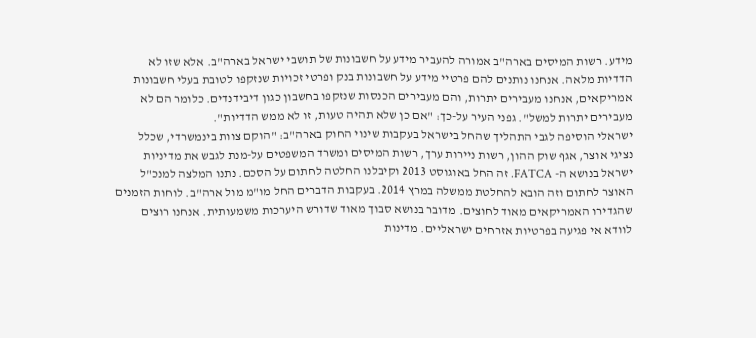מידע. רשות המיסים בארה"ב אמורה להעביר מידע על חשבונות של תושבי ישראל בארה"ב. אלא שזו לא הדדיות מלאה. אנחנו נותנים להם פרטיי מידע על חשבונות בנק ופרטי זכויות שנזקפו לטובת בעלי חשבונות אמריקאים, אנחנו מעבירים יתרות, והם מעבירים הכנסות שנזקפו בחשבון כגון דיבידנדים. כלומר הם לא מעבירים יתרות למשל". גפני העיר על-כך: "אם כן שלא תהיה טעות, זו לא ממש הדדיות".
ישראלי הוסיפה לגבי התהליך שהחל בישראל בעקבות שינוי החוק בארה"ב: "הוקם צוות בינמשרדי, שכלל נציגי אוצר, אגף שוק ההון, רשות ניירות ערך, רשות המיסים ומשרד המשפטים על-מנת לגבש את מדיניות ישראל בנושא ה- FATCA. זה החל באוגוסט 2013 וקיבלנו החלטה לחתום על הסכם. נתנו המלצה למנכ"ל האוצר לחתום וזה הובא להחלטת ממשלה במרץ 2014. בעקבות הדברים החל מו"מ מול ארה"ב. לוחות הזמנים שהגדירו האמריקאים מאוד לחוצים. מדובר בנושא סבוך מאוד שדורש היערכות משמעותית. אנחנו רוצים לוודא אי פגיעה בפרטיות אזרחים ישראליים. מדינות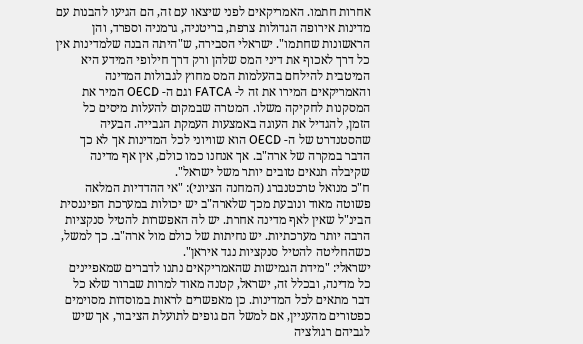אחרות חתמו. האמריקאים לפני שיצאו עם זה, הם הגיעו להבנות עם מדינות אירופה הגדולות צרפת, בריטניה, גרמניה וספרד, והן הראשונות שחתמו". ישראלי הסבירה, ש"היתה הבנה שלמדינות אין כל דרך לאכוף את דיני המס שלהן ורק דרך חילופי המידע היא המיטבית להילחם בהעלמות המס מחוץ לגבולות המדינה והאמריקאים המירו את זה ל- FATCA וגם ה- OECD המיר את המסקנות לחקיקה משלו. המטרה שבמקום להעלות מיסים כל הזמן, להגדיל את העוגה באמצעות העמקת הגבייה. הבעיה שהסטנדרט של ה- OECD הוא שוויוני לכל המדינות אך לא כך הדבר במקרה של ארה"ב. אך אנחנו כמו כולם, אין אף מדינה שקיבלה תנאים טובים יותר משל ישראל".
ח"כ מנואל טרכטנברג (המחנה הציוני): "אי ההדדיות המלאה פשוטה מאוד ונובעת מכך שלארה"ב יש יכולות במערכת הפיננסית הבינ"ל שאין לאף מדינה אחרת. יש לה האפשרות להטיל סנקציות הרבה יותר מערכתיות. יש נחיתות של כולם מול ארה"ב. כך למשל, כשהחליטה להטיל סנקציות נגד איראן".
ישראלי: "מידת הגמישות שהאמריקאים נתנו לדברים שמאפיינים כל מדינה, ובכלל זה, ישראל, קטנה מאוד למרות שברור שלא כל דבר מתאים לכל המדינות. כן מאפשרים לראות במוסדות מסוימים כפטורים מהעניין, אם למשל הם גופים לתועלת הציבור, אך שיש לגביהם רגולציה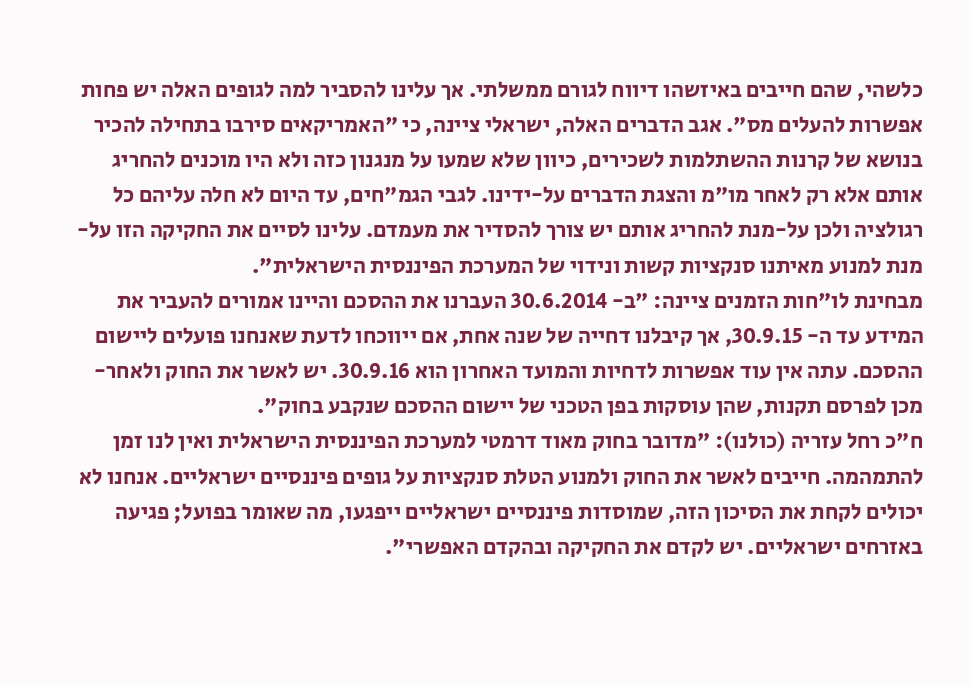כלשהי, שהם חייבים באיזשהו דיווח לגורם ממשלתי. אך עלינו להסביר למה לגופים האלה יש פחות אפשרות להעלים מס". אגב הדברים האלה, ישראלי ציינה, כי "האמריקאים סירבו בתחילה להכיר בנושא של קרנות ההשתלמות לשכירים, כיוון שלא שמעו על מנגנון כזה ולא היו מוכנים להחריג אותם אלא רק לאחר מו"מ והצגת הדברים על-ידינו. לגבי הגמ"חים, עד היום לא חלה עליהם כל רגולציה ולכן על-מנת להחריג אותם יש צורך להסדיר את מעמדם. עלינו לסיים את החקיקה הזו על-מנת למנוע מאיתנו סנקציות קשות ונידוי של המערכת הפיננסית הישראלית".
מבחינת לו"חות הזמנים ציינה: "ב- 30.6.2014 העברנו את ההסכם והיינו אמורים להעביר את המידע עד ה- 30.9.15, אך קיבלנו דחייה של שנה אחת, אם ייווכחו לדעת שאנחנו פועלים ליישום ההסכם. עתה אין עוד אפשרות לדחיות והמועד האחרון הוא 30.9.16. יש לאשר את החוק ולאחר-מכן לפרסם תקנות, שהן עוסקות בפן הטכני של יישום ההסכם שנקבע בחוק".
ח"כ רחל עזריה (כולנו): "מדובר בחוק מאוד דרמטי למערכת הפיננסית הישראלית ואין לנו זמן להתמהמה. חייבים לאשר את החוק ולמנוע הטלת סנקציות על גופים פיננסיים ישראליים. אנחנו לא יכולים לקחת את הסיכון הזה, שמוסדות פיננסיים ישראליים ייפגעו, מה שאומר בפועל; פגיעה באזרחים ישראליים. יש לקדם את החקיקה ובהקדם האפשרי".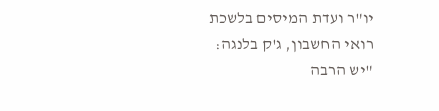יו"ר ועדת המיסים בלשכת רואי החשבון, ג'ק בלנגה: "יש הרבה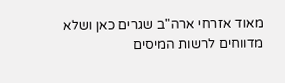מאוד אזרחי ארה"ב שגרים כאן ושלא מדווחים לרשות המיסים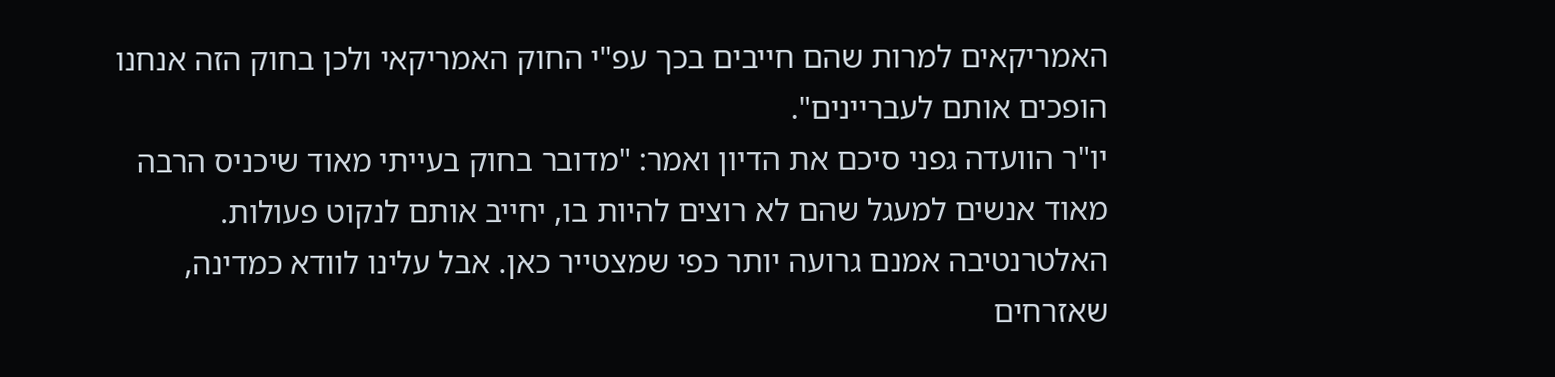האמריקאים למרות שהם חייבים בכך עפ"י החוק האמריקאי ולכן בחוק הזה אנחנו הופכים אותם לעבריינים".
יו"ר הוועדה גפני סיכם את הדיון ואמר: "מדובר בחוק בעייתי מאוד שיכניס הרבה מאוד אנשים למעגל שהם לא רוצים להיות בו, יחייב אותם לנקוט פעולות. האלטרנטיבה אמנם גרועה יותר כפי שמצטייר כאן. אבל עלינו לוודא כמדינה, שאזרחים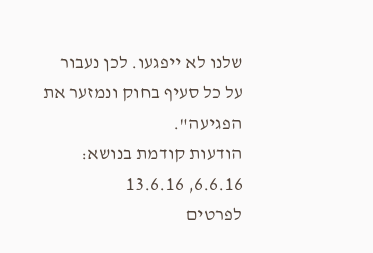שלנו לא ייפגעו. לכן נעבור על כל סעיף בחוק ונמזער את הפגיעה".
הודעות קודמת בנושא: 6.6.16, 13.6.16
לפרטים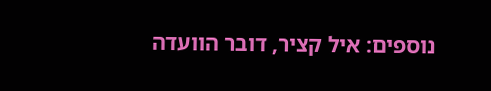נוספים: איל קציר, דובר הוועדה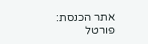אתר הכנסת: פורטל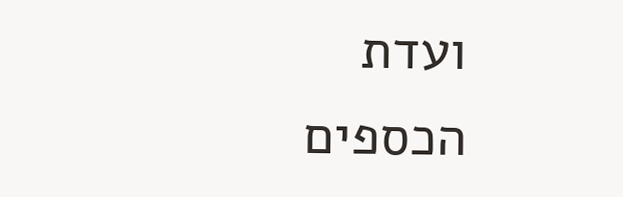ועדת הכספים